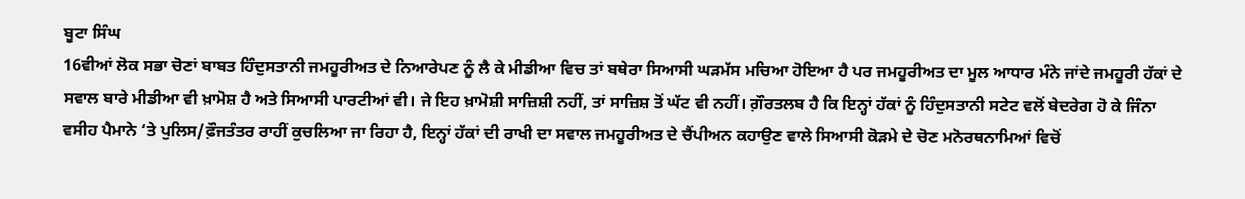ਬੂਟਾ ਸਿੰਘ
16ਵੀਆਂ ਲੋਕ ਸਭਾ ਚੋਣਾਂ ਬਾਬਤ ਹਿੰਦੁਸਤਾਨੀ ਜਮਹੂਰੀਅਤ ਦੇ ਨਿਆਰੇਪਣ ਨੂੰ ਲੈ ਕੇ ਮੀਡੀਆ ਵਿਚ ਤਾਂ ਬਥੇਰਾ ਸਿਆਸੀ ਘੜਮੱਸ ਮਚਿਆ ਹੋਇਆ ਹੈ ਪਰ ਜਮਹੂਰੀਅਤ ਦਾ ਮੂਲ ਆਧਾਰ ਮੰਨੇ ਜਾਂਦੇ ਜਮਹੂਰੀ ਹੱਕਾਂ ਦੇ ਸਵਾਲ ਬਾਰੇ ਮੀਡੀਆ ਵੀ ਖ਼ਾਮੋਸ਼ ਹੈ ਅਤੇ ਸਿਆਸੀ ਪਾਰਟੀਆਂ ਵੀ। ਜੇ ਇਹ ਖ਼ਾਮੋਸ਼ੀ ਸਾਜ਼ਿਸ਼ੀ ਨਹੀਂ, ਤਾਂ ਸਾਜ਼ਿਸ਼ ਤੋਂ ਘੱਟ ਵੀ ਨਹੀਂ। ਗ਼ੌਰਤਲਬ ਹੈ ਕਿ ਇਨ੍ਹਾਂ ਹੱਕਾਂ ਨੂੰ ਹਿੰਦੁਸਤਾਨੀ ਸਟੇਟ ਵਲੋਂ ਬੇਦਰੇਗ ਹੋ ਕੇ ਜਿੰਨਾ ਵਸੀਹ ਪੈਮਾਨੇ ‘ਤੇ ਪੁਲਿਸ/ਫ਼ੌਜਤੰਤਰ ਰਾਹੀਂ ਕੁਚਲਿਆ ਜਾ ਰਿਹਾ ਹੈ, ਇਨ੍ਹਾਂ ਹੱਕਾਂ ਦੀ ਰਾਖੀ ਦਾ ਸਵਾਲ ਜਮਹੂਰੀਅਤ ਦੇ ਚੈਂਪੀਅਨ ਕਹਾਉਣ ਵਾਲੇ ਸਿਆਸੀ ਕੋੜਮੇ ਦੇ ਚੋਣ ਮਨੋਰਥਨਾਮਿਆਂ ਵਿਚੋਂ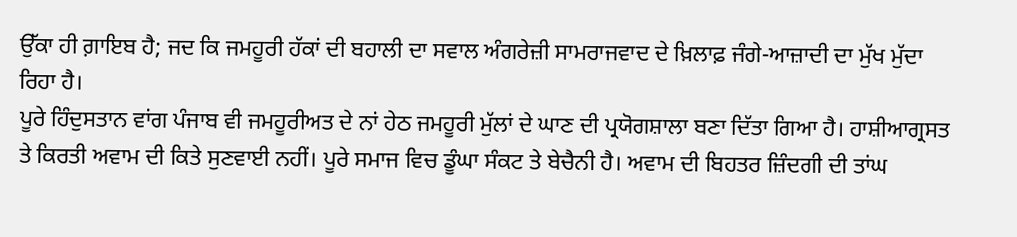ਉੱਕਾ ਹੀ ਗ਼ਾਇਬ ਹੈ; ਜਦ ਕਿ ਜਮਹੂਰੀ ਹੱਕਾਂ ਦੀ ਬਹਾਲੀ ਦਾ ਸਵਾਲ ਅੰਗਰੇਜ਼ੀ ਸਾਮਰਾਜਵਾਦ ਦੇ ਖ਼ਿਲਾਫ਼ ਜੰਗੇ-ਆਜ਼ਾਦੀ ਦਾ ਮੁੱਖ ਮੁੱਦਾ ਰਿਹਾ ਹੈ।
ਪੂਰੇ ਹਿੰਦੁਸਤਾਨ ਵਾਂਗ ਪੰਜਾਬ ਵੀ ਜਮਹੂਰੀਅਤ ਦੇ ਨਾਂ ਹੇਠ ਜਮਹੂਰੀ ਮੁੱਲਾਂ ਦੇ ਘਾਣ ਦੀ ਪ੍ਰਯੋਗਸ਼ਾਲਾ ਬਣਾ ਦਿੱਤਾ ਗਿਆ ਹੈ। ਹਾਸ਼ੀਆਗ੍ਰਸਤ ਤੇ ਕਿਰਤੀ ਅਵਾਮ ਦੀ ਕਿਤੇ ਸੁਣਵਾਈ ਨਹੀਂ। ਪੂਰੇ ਸਮਾਜ ਵਿਚ ਡੂੰਘਾ ਸੰਕਟ ਤੇ ਬੇਚੈਨੀ ਹੈ। ਅਵਾਮ ਦੀ ਬਿਹਤਰ ਜ਼ਿੰਦਗੀ ਦੀ ਤਾਂਘ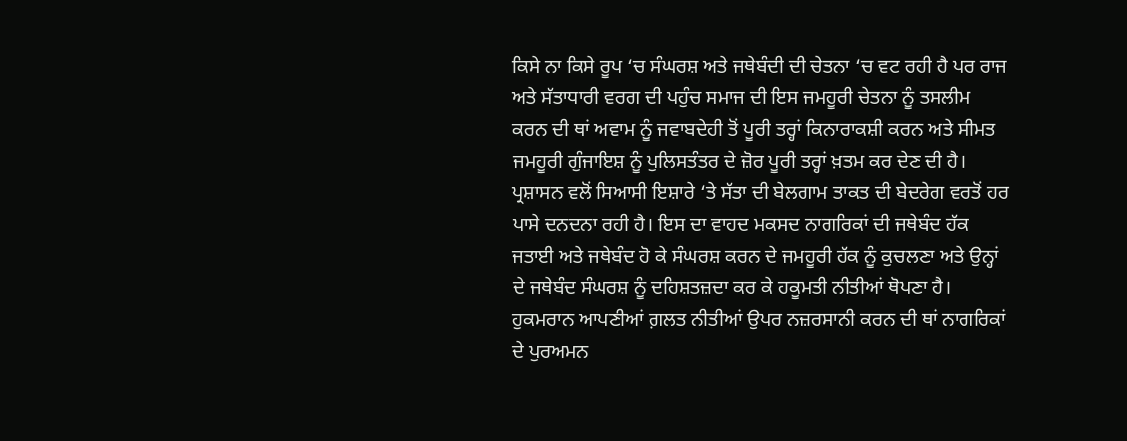ਕਿਸੇ ਨਾ ਕਿਸੇ ਰੂਪ ‘ਚ ਸੰਘਰਸ਼ ਅਤੇ ਜਥੇਬੰਦੀ ਦੀ ਚੇਤਨਾ ‘ਚ ਵਟ ਰਹੀ ਹੈ ਪਰ ਰਾਜ ਅਤੇ ਸੱਤਾਧਾਰੀ ਵਰਗ ਦੀ ਪਹੁੰਚ ਸਮਾਜ ਦੀ ਇਸ ਜਮਹੂਰੀ ਚੇਤਨਾ ਨੂੰ ਤਸਲੀਮ ਕਰਨ ਦੀ ਥਾਂ ਅਵਾਮ ਨੂੰ ਜਵਾਬਦੇਹੀ ਤੋਂ ਪੂਰੀ ਤਰ੍ਹਾਂ ਕਿਨਾਰਾਕਸ਼ੀ ਕਰਨ ਅਤੇ ਸੀਮਤ ਜਮਹੂਰੀ ਗੁੰਜਾਇਸ਼ ਨੂੰ ਪੁਲਿਸਤੰਤਰ ਦੇ ਜ਼ੋਰ ਪੂਰੀ ਤਰ੍ਹਾਂ ਖ਼ਤਮ ਕਰ ਦੇਣ ਦੀ ਹੈ। ਪ੍ਰਸ਼ਾਸਨ ਵਲੋਂ ਸਿਆਸੀ ਇਸ਼ਾਰੇ ‘ਤੇ ਸੱਤਾ ਦੀ ਬੇਲਗਾਮ ਤਾਕਤ ਦੀ ਬੇਦਰੇਗ ਵਰਤੋਂ ਹਰ ਪਾਸੇ ਦਨਦਨਾ ਰਹੀ ਹੈ। ਇਸ ਦਾ ਵਾਹਦ ਮਕਸਦ ਨਾਗਰਿਕਾਂ ਦੀ ਜਥੇਬੰਦ ਹੱਕ ਜਤਾਈ ਅਤੇ ਜਥੇਬੰਦ ਹੋ ਕੇ ਸੰਘਰਸ਼ ਕਰਨ ਦੇ ਜਮਹੂਰੀ ਹੱਕ ਨੂੰ ਕੁਚਲਣਾ ਅਤੇ ਉਨ੍ਹਾਂ ਦੇ ਜਥੇਬੰਦ ਸੰਘਰਸ਼ ਨੂੰ ਦਹਿਸ਼ਤਜ਼ਦਾ ਕਰ ਕੇ ਹਕੂਮਤੀ ਨੀਤੀਆਂ ਥੋਪਣਾ ਹੈ। ਹੁਕਮਰਾਨ ਆਪਣੀਆਂ ਗ਼ਲਤ ਨੀਤੀਆਂ ਉਪਰ ਨਜ਼ਰਸਾਨੀ ਕਰਨ ਦੀ ਥਾਂ ਨਾਗਰਿਕਾਂ ਦੇ ਪੁਰਅਮਨ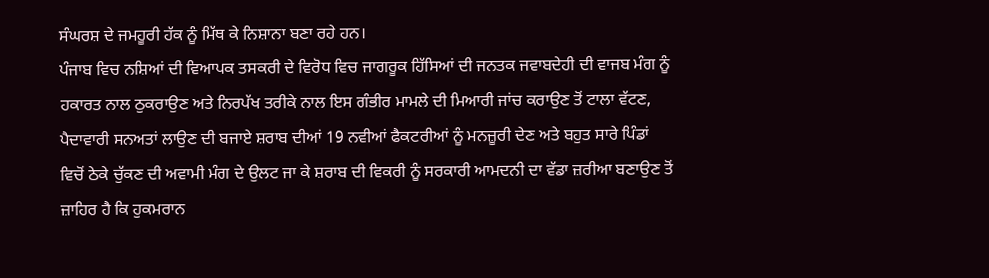ਸੰਘਰਸ਼ ਦੇ ਜਮਹੂਰੀ ਹੱਕ ਨੂੰ ਮਿੱਥ ਕੇ ਨਿਸ਼ਾਨਾ ਬਣਾ ਰਹੇ ਹਨ।
ਪੰਜਾਬ ਵਿਚ ਨਸ਼ਿਆਂ ਦੀ ਵਿਆਪਕ ਤਸਕਰੀ ਦੇ ਵਿਰੋਧ ਵਿਚ ਜਾਗਰੂਕ ਹਿੱਸਿਆਂ ਦੀ ਜਨਤਕ ਜਵਾਬਦੇਹੀ ਦੀ ਵਾਜਬ ਮੰਗ ਨੂੰ ਹਕਾਰਤ ਨਾਲ ਠੁਕਰਾਉਣ ਅਤੇ ਨਿਰਪੱਖ ਤਰੀਕੇ ਨਾਲ ਇਸ ਗੰਭੀਰ ਮਾਮਲੇ ਦੀ ਮਿਆਰੀ ਜਾਂਚ ਕਰਾਉਣ ਤੋਂ ਟਾਲਾ ਵੱਟਣ, ਪੈਦਾਵਾਰੀ ਸਨਅਤਾਂ ਲਾਉਣ ਦੀ ਬਜਾਏ ਸ਼ਰਾਬ ਦੀਆਂ 19 ਨਵੀਆਂ ਫੈਕਟਰੀਆਂ ਨੂੰ ਮਨਜ਼ੂਰੀ ਦੇਣ ਅਤੇ ਬਹੁਤ ਸਾਰੇ ਪਿੰਡਾਂ ਵਿਚੋਂ ਠੇਕੇ ਚੁੱਕਣ ਦੀ ਅਵਾਮੀ ਮੰਗ ਦੇ ਉਲਟ ਜਾ ਕੇ ਸ਼ਰਾਬ ਦੀ ਵਿਕਰੀ ਨੂੰ ਸਰਕਾਰੀ ਆਮਦਨੀ ਦਾ ਵੱਡਾ ਜ਼ਰੀਆ ਬਣਾਉਣ ਤੋਂ ਜ਼ਾਹਿਰ ਹੈ ਕਿ ਹੁਕਮਰਾਨ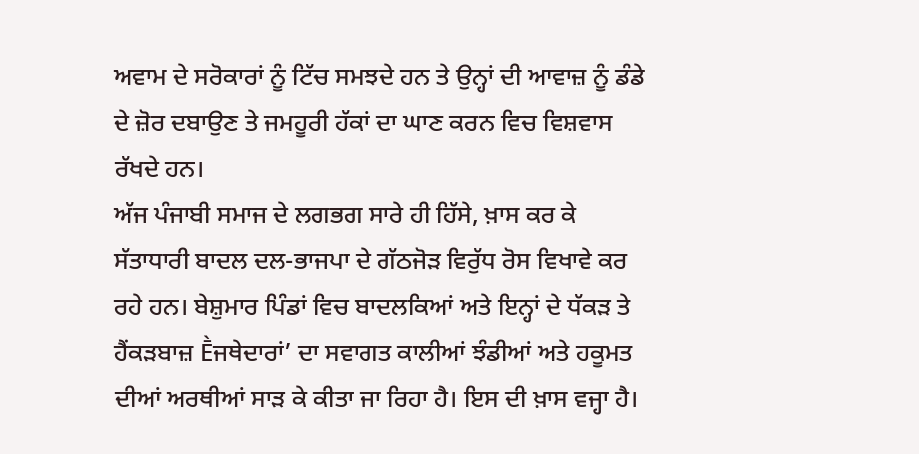ਅਵਾਮ ਦੇ ਸਰੋਕਾਰਾਂ ਨੂੰ ਟਿੱਚ ਸਮਝਦੇ ਹਨ ਤੇ ਉਨ੍ਹਾਂ ਦੀ ਆਵਾਜ਼ ਨੂੰ ਡੰਡੇ ਦੇ ਜ਼ੋਰ ਦਬਾਉਣ ਤੇ ਜਮਹੂਰੀ ਹੱਕਾਂ ਦਾ ਘਾਣ ਕਰਨ ਵਿਚ ਵਿਸ਼ਵਾਸ ਰੱਖਦੇ ਹਨ।
ਅੱਜ ਪੰਜਾਬੀ ਸਮਾਜ ਦੇ ਲਗਭਗ ਸਾਰੇ ਹੀ ਹਿੱਸੇ, ਖ਼ਾਸ ਕਰ ਕੇ ਸੱਤਾਧਾਰੀ ਬਾਦਲ ਦਲ-ਭਾਜਪਾ ਦੇ ਗੱਠਜੋੜ ਵਿਰੁੱਧ ਰੋਸ ਵਿਖਾਵੇ ਕਰ ਰਹੇ ਹਨ। ਬੇਸ਼ੁਮਾਰ ਪਿੰਡਾਂ ਵਿਚ ਬਾਦਲਕਿਆਂ ਅਤੇ ਇਨ੍ਹਾਂ ਦੇ ਧੱਕੜ ਤੇ ਹੈਂਕੜਬਾਜ਼ Ḕਜਥੇਦਾਰਾਂ’ ਦਾ ਸਵਾਗਤ ਕਾਲੀਆਂ ਝੰਡੀਆਂ ਅਤੇ ਹਕੂਮਤ ਦੀਆਂ ਅਰਥੀਆਂ ਸਾੜ ਕੇ ਕੀਤਾ ਜਾ ਰਿਹਾ ਹੈ। ਇਸ ਦੀ ਖ਼ਾਸ ਵਜ੍ਹਾ ਹੈ।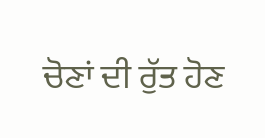ਚੋਣਾਂ ਦੀ ਰੁੱਤ ਹੋਣ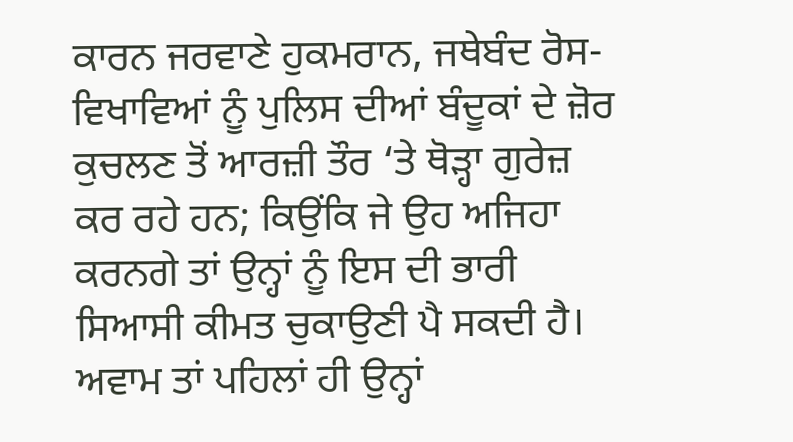ਕਾਰਨ ਜਰਵਾਣੇ ਹੁਕਮਰਾਨ, ਜਥੇਬੰਦ ਰੋਸ-ਵਿਖਾਵਿਆਂ ਨੂੰ ਪੁਲਿਸ ਦੀਆਂ ਬੰਦੂਕਾਂ ਦੇ ਜ਼ੋਰ ਕੁਚਲਣ ਤੋਂ ਆਰਜ਼ੀ ਤੌਰ ‘ਤੇ ਥੋੜ੍ਹਾ ਗੁਰੇਜ਼ ਕਰ ਰਹੇ ਹਨ; ਕਿਉਂਕਿ ਜੇ ਉਹ ਅਜਿਹਾ ਕਰਨਗੇ ਤਾਂ ਉਨ੍ਹਾਂ ਨੂੰ ਇਸ ਦੀ ਭਾਰੀ ਸਿਆਸੀ ਕੀਮਤ ਚੁਕਾਉਣੀ ਪੈ ਸਕਦੀ ਹੈ। ਅਵਾਮ ਤਾਂ ਪਹਿਲਾਂ ਹੀ ਉਨ੍ਹਾਂ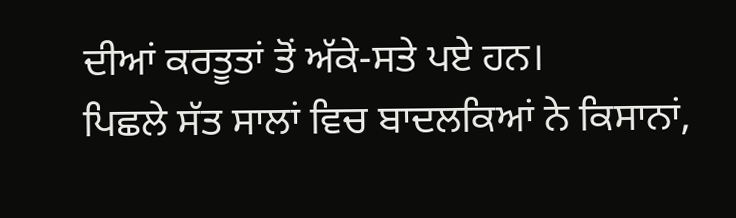ਦੀਆਂ ਕਰਤੂਤਾਂ ਤੋਂ ਅੱਕੇ-ਸਤੇ ਪਏ ਹਨ।
ਪਿਛਲੇ ਸੱਤ ਸਾਲਾਂ ਵਿਚ ਬਾਦਲਕਿਆਂ ਨੇ ਕਿਸਾਨਾਂ,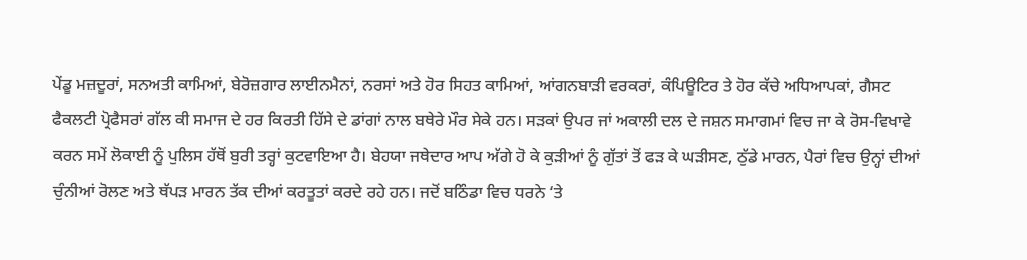ਪੇਂਡੂ ਮਜ਼ਦੂਰਾਂ, ਸਨਅਤੀ ਕਾਮਿਆਂ, ਬੇਰੋਜ਼ਗਾਰ ਲਾਈਨਮੈਨਾਂ, ਨਰਸਾਂ ਅਤੇ ਹੋਰ ਸਿਹਤ ਕਾਮਿਆਂ, ਆਂਗਨਬਾੜੀ ਵਰਕਰਾਂ, ਕੰਪਿਊਟਿਰ ਤੇ ਹੋਰ ਕੱਚੇ ਅਧਿਆਪਕਾਂ, ਗੈਸਟ ਫੈਕਲਟੀ ਪ੍ਰੋਫੈਸਰਾਂ ਗੱਲ ਕੀ ਸਮਾਜ ਦੇ ਹਰ ਕਿਰਤੀ ਹਿੱਸੇ ਦੇ ਡਾਂਗਾਂ ਨਾਲ ਬਥੇਰੇ ਮੌਰ ਸੇਕੇ ਹਨ। ਸੜਕਾਂ ਉਪਰ ਜਾਂ ਅਕਾਲੀ ਦਲ ਦੇ ਜਸ਼ਨ ਸਮਾਗਮਾਂ ਵਿਚ ਜਾ ਕੇ ਰੋਸ-ਵਿਖਾਵੇ ਕਰਨ ਸਮੇਂ ਲੋਕਾਈ ਨੂੰ ਪੁਲਿਸ ਹੱਥੋਂ ਬੁਰੀ ਤਰ੍ਹਾਂ ਕੁਟਵਾਇਆ ਹੈ। ਬੇਹਯਾ ਜਥੇਦਾਰ ਆਪ ਅੱਗੇ ਹੋ ਕੇ ਕੁੜੀਆਂ ਨੂੰ ਗੁੱਤਾਂ ਤੋਂ ਫੜ ਕੇ ਘੜੀਸਣ, ਠੁੱਡੇ ਮਾਰਨ, ਪੈਰਾਂ ਵਿਚ ਉਨ੍ਹਾਂ ਦੀਆਂ ਚੁੰਨੀਆਂ ਰੋਲਣ ਅਤੇ ਥੱਪੜ ਮਾਰਨ ਤੱਕ ਦੀਆਂ ਕਰਤੂਤਾਂ ਕਰਦੇ ਰਹੇ ਹਨ। ਜਦੋਂ ਬਠਿੰਡਾ ਵਿਚ ਧਰਨੇ ‘ਤੇ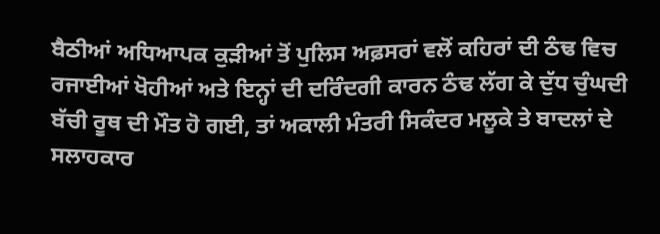ਬੈਠੀਆਂ ਅਧਿਆਪਕ ਕੁੜੀਆਂ ਤੋਂ ਪੁਲਿਸ ਅਫ਼ਸਰਾਂ ਵਲੋਂ ਕਹਿਰਾਂ ਦੀ ਠੰਢ ਵਿਚ ਰਜਾਈਆਂ ਖੋਹੀਆਂ ਅਤੇ ਇਨ੍ਹਾਂ ਦੀ ਦਰਿੰਦਗੀ ਕਾਰਨ ਠੰਢ ਲੱਗ ਕੇ ਦੁੱਧ ਚੁੰਘਦੀ ਬੱਚੀ ਰੂਥ ਦੀ ਮੌਤ ਹੋ ਗਈ, ਤਾਂ ਅਕਾਲੀ ਮੰਤਰੀ ਸਿਕੰਦਰ ਮਲੂਕੇ ਤੇ ਬਾਦਲਾਂ ਦੇ ਸਲਾਹਕਾਰ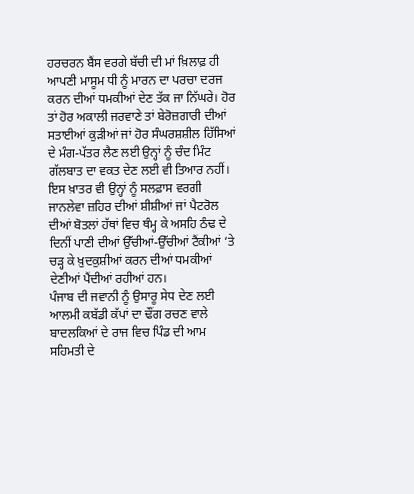ਹਰਚਰਨ ਬੈਂਸ ਵਰਗੇ ਬੱਚੀ ਦੀ ਮਾਂ ਖ਼ਿਲਾਫ਼ ਹੀ ਆਪਣੀ ਮਾਸੂਮ ਧੀ ਨੂੰ ਮਾਰਨ ਦਾ ਪਰਚਾ ਦਰਜ ਕਰਨ ਦੀਆਂ ਧਮਕੀਆਂ ਦੇਣ ਤੱਕ ਜਾ ਨਿੱਘਰੇ। ਹੋਰ ਤਾਂ ਹੋਰ ਅਕਾਲੀ ਜਰਵਾਣੇ ਤਾਂ ਬੇਰੋਜ਼ਗਾਰੀ ਦੀਆਂ ਸਤਾਈਆਂ ਕੁੜੀਆਂ ਜਾਂ ਹੋਰ ਸੰਘਰਸ਼ਸ਼ੀਲ ਹਿੱਸਿਆਂ ਦੇ ਮੰਗ-ਪੱਤਰ ਲੈਣ ਲਈ ਉਨ੍ਹਾਂ ਨੂੰ ਚੰਦ ਮਿੰਟ ਗੱਲਬਾਤ ਦਾ ਵਕਤ ਦੇਣ ਲਈ ਵੀ ਤਿਆਰ ਨਹੀਂ। ਇਸ ਖ਼ਾਤਰ ਵੀ ਉਨ੍ਹਾਂ ਨੂੰ ਸਲਫ਼ਾਸ ਵਰਗੀ ਜਾਨਲੇਵਾ ਜ਼ਹਿਰ ਦੀਆਂ ਸ਼ੀਸ਼ੀਆਂ ਜਾਂ ਪੈਟਰੋਲ ਦੀਆਂ ਬੋਤਲਾਂ ਹੱਥਾਂ ਵਿਚ ਥੰਮ੍ਹ ਕੇ ਅਸਹਿ ਠੰਢ ਦੇ ਦਿਨੀਂ ਪਾਣੀ ਦੀਆਂ ਉੱਚੀਆਂ-ਉੱਚੀਆਂ ਟੈਂਕੀਆਂ ‘ਤੇ ਚੜ੍ਹ ਕੇ ਖ਼ੁਦਕੁਸ਼ੀਆਂ ਕਰਨ ਦੀਆਂ ਧਮਕੀਆਂ ਦੇਣੀਆਂ ਪੈਂਦੀਆਂ ਰਹੀਆਂ ਹਨ।
ਪੰਜਾਬ ਦੀ ਜਵਾਨੀ ਨੂੰ ਉਸਾਰੂ ਸੇਧ ਦੇਣ ਲਈ ਆਲਮੀ ਕਬੱਡੀ ਕੱਪਾਂ ਦਾ ਢੌਂਗ ਰਚਣ ਵਾਲੇ ਬਾਦਲਕਿਆਂ ਦੇ ਰਾਜ ਵਿਚ ਪਿੰਡ ਦੀ ਆਮ ਸਹਿਮਤੀ ਦੇ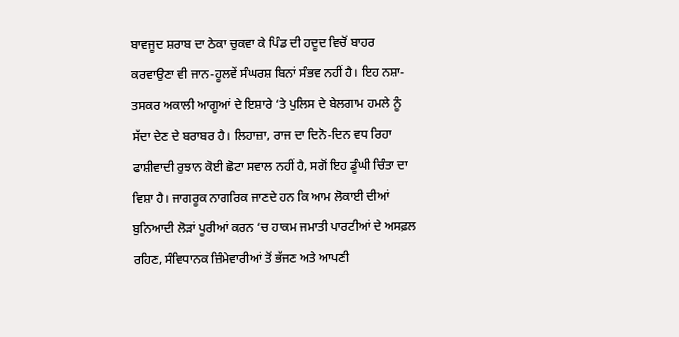ਬਾਵਜੂਦ ਸ਼ਰਾਬ ਦਾ ਠੇਕਾ ਚੁਕਵਾ ਕੇ ਪਿੰਡ ਦੀ ਹਦੂਦ ਵਿਚੋਂ ਬਾਹਰ ਕਰਵਾਉਣਾ ਵੀ ਜਾਨ-ਹੂਲਵੇਂ ਸੰਘਰਸ਼ ਬਿਨਾਂ ਸੰਭਵ ਨਹੀਂ ਹੈ। ਇਹ ਨਸ਼ਾ-ਤਸਕਰ ਅਕਾਲੀ ਆਗੂਆਂ ਦੇ ਇਸ਼ਾਰੇ ‘ਤੇ ਪੁਲਿਸ ਦੇ ਬੇਲਗਾਮ ਹਮਲੇ ਨੂੰ ਸੱਦਾ ਦੇਣ ਦੇ ਬਰਾਬਰ ਹੈ। ਲਿਹਾਜ਼ਾ, ਰਾਜ ਦਾ ਦਿਨੋ-ਦਿਨ ਵਧ ਰਿਹਾ ਫਾਸ਼ੀਵਾਦੀ ਰੁਝਾਨ ਕੋਈ ਛੋਟਾ ਸਵਾਲ ਨਹੀਂ ਹੈ, ਸਗੋਂ ਇਹ ਡੂੰਘੀ ਚਿੰਤਾ ਦਾ ਵਿਸ਼ਾ ਹੈ। ਜਾਗਰੂਕ ਨਾਗਰਿਕ ਜਾਣਦੇ ਹਨ ਕਿ ਆਮ ਲੋਕਾਈ ਦੀਆਂ ਬੁਨਿਆਦੀ ਲੋੜਾਂ ਪੂਰੀਆਂ ਕਰਨ ‘ਚ ਹਾਕਮ ਜਮਾਤੀ ਪਾਰਟੀਆਂ ਦੇ ਅਸਫ਼ਲ ਰਹਿਣ, ਸੰਵਿਧਾਨਕ ਜ਼ਿੰਮੇਵਾਰੀਆਂ ਤੋਂ ਭੱਜਣ ਅਤੇ ਆਪਣੀ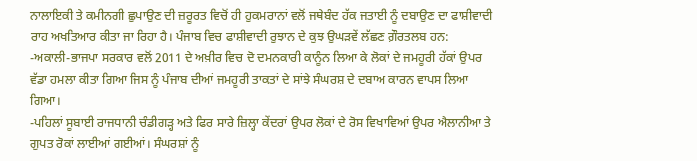ਨਾਲਾਇਕੀ ਤੇ ਕਮੀਨਗੀ ਛੁਪਾਉਣ ਦੀ ਜ਼ਰੂਰਤ ਵਿਚੋਂ ਹੀ ਹੁਕਮਰਾਨਾਂ ਵਲੋਂ ਜਥੇਬੰਦ ਹੱਕ ਜਤਾਈ ਨੂੰ ਦਬਾਉਣ ਦਾ ਫਾਸ਼ੀਵਾਦੀ ਰਾਹ ਅਖਤਿਆਰ ਕੀਤਾ ਜਾ ਰਿਹਾ ਹੈ। ਪੰਜਾਬ ਵਿਚ ਫਾਸ਼ੀਵਾਦੀ ਰੁਝਾਨ ਦੇ ਕੁਝ ਉਘੜਵੇਂ ਲੱਛਣ ਗ਼ੌਰਤਲਬ ਹਨ:
-ਅਕਾਲੀ-ਭਾਜਪਾ ਸਰਕਾਰ ਵਲੋਂ 2011 ਦੇ ਅਖ਼ੀਰ ਵਿਚ ਦੋ ਦਮਨਕਾਰੀ ਕਾਨੂੰਨ ਲਿਆ ਕੇ ਲੋਕਾਂ ਦੇ ਜਮਹੂਰੀ ਹੱਕਾਂ ਉਪਰ ਵੱਡਾ ਹਮਲਾ ਕੀਤਾ ਗਿਆ ਜਿਸ ਨੂੰ ਪੰਜਾਬ ਦੀਆਂ ਜਮਹੂਰੀ ਤਾਕਤਾਂ ਦੇ ਸਾਂਝੇ ਸੰਘਰਸ਼ ਦੇ ਦਬਾਅ ਕਾਰਨ ਵਾਪਸ ਲਿਆ ਗਿਆ।
-ਪਹਿਲਾਂ ਸੂਬਾਈ ਰਾਜਧਾਨੀ ਚੰਡੀਗੜ੍ਹ ਅਤੇ ਫਿਰ ਸਾਰੇ ਜ਼ਿਲ੍ਹਾ ਕੇਂਦਰਾਂ ਉਪਰ ਲੋਕਾਂ ਦੇ ਰੋਸ ਵਿਖਾਵਿਆਂ ਉਪਰ ਐਲਾਨੀਆ ਤੇ ਗੁਪਤ ਰੋਕਾਂ ਲਾਈਆਂ ਗਈਆਂ। ਸੰਘਰਸ਼ਾਂ ਨੂੰ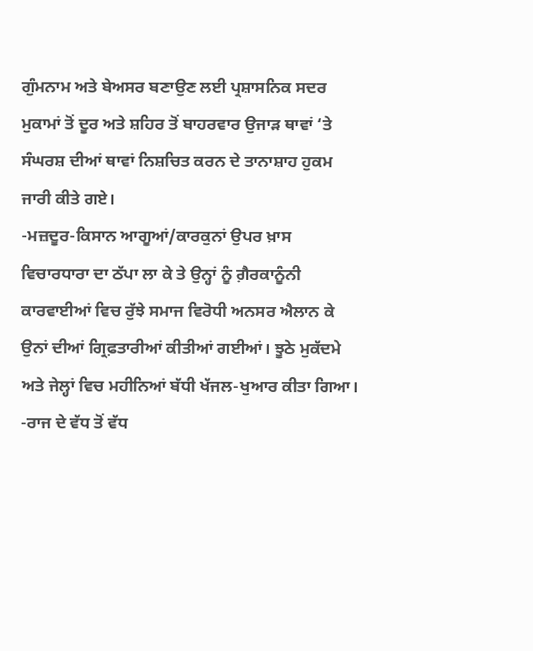ਗੁੰਮਨਾਮ ਅਤੇ ਬੇਅਸਰ ਬਣਾਉਣ ਲਈ ਪ੍ਰਸ਼ਾਸਨਿਕ ਸਦਰ ਮੁਕਾਮਾਂ ਤੋਂ ਦੂਰ ਅਤੇ ਸ਼ਹਿਰ ਤੋਂ ਬਾਹਰਵਾਰ ਉਜਾੜ ਥਾਵਾਂ ‘ਤੇ ਸੰਘਰਸ਼ ਦੀਆਂ ਥਾਵਾਂ ਨਿਸ਼ਚਿਤ ਕਰਨ ਦੇ ਤਾਨਾਸ਼ਾਹ ਹੁਕਮ ਜਾਰੀ ਕੀਤੇ ਗਏ।
-ਮਜ਼ਦੂਰ-ਕਿਸਾਨ ਆਗੂਆਂ/ਕਾਰਕੁਨਾਂ ਉਪਰ ਖ਼ਾਸ ਵਿਚਾਰਧਾਰਾ ਦਾ ਠੱਪਾ ਲਾ ਕੇ ਤੇ ਉਨ੍ਹਾਂ ਨੂੰ ਗ਼ੈਰਕਾਨੂੰਨੀ ਕਾਰਵਾਈਆਂ ਵਿਚ ਰੁੱਝੇ ਸਮਾਜ ਵਿਰੋਧੀ ਅਨਸਰ ਐਲਾਨ ਕੇ ਉਨਾਂ ਦੀਆਂ ਗ੍ਰਿਫ਼ਤਾਰੀਆਂ ਕੀਤੀਆਂ ਗਈਆਂ। ਝੂਠੇ ਮੁਕੱਦਮੇ ਅਤੇ ਜੇਲ੍ਹਾਂ ਵਿਚ ਮਹੀਨਿਆਂ ਬੱਧੀ ਖੱਜਲ-ਖੁਆਰ ਕੀਤਾ ਗਿਆ।
-ਰਾਜ ਦੇ ਵੱਧ ਤੋਂ ਵੱਧ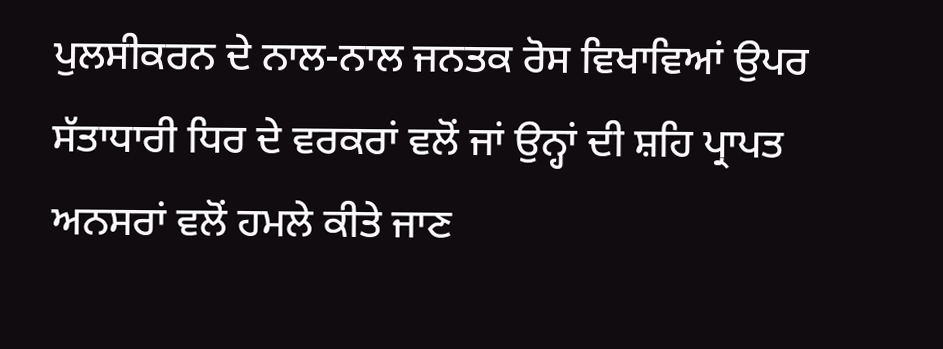ਪੁਲਸੀਕਰਨ ਦੇ ਨਾਲ-ਨਾਲ ਜਨਤਕ ਰੋਸ ਵਿਖਾਵਿਆਂ ਉਪਰ ਸੱਤਾਧਾਰੀ ਧਿਰ ਦੇ ਵਰਕਰਾਂ ਵਲੋਂ ਜਾਂ ਉਨ੍ਹਾਂ ਦੀ ਸ਼ਹਿ ਪ੍ਰਾਪਤ ਅਨਸਰਾਂ ਵਲੋਂ ਹਮਲੇ ਕੀਤੇ ਜਾਣ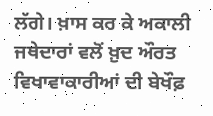ਲੱਗੇ। ਖ਼ਾਸ ਕਰ ਕੇ ਅਕਾਲੀ ਜਥੇਦਾਰਾਂ ਵਲੋਂ ਖ਼ੁਦ ਔਰਤ ਵਿਖਾਵਾਕਾਰੀਆਂ ਦੀ ਬੇਖੌਫ਼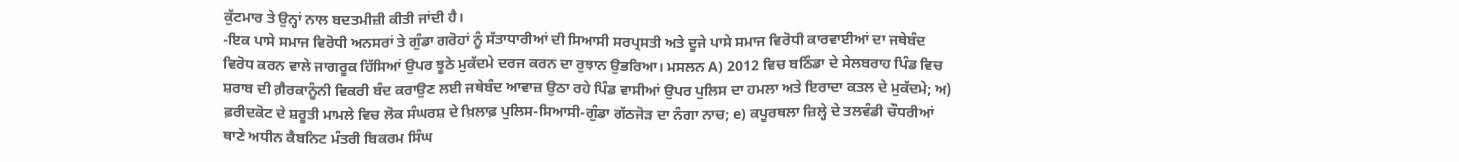ਕੁੱਟਮਾਰ ਤੇ ਉਨ੍ਹਾਂ ਨਾਲ ਬਦਤਮੀਜ਼ੀ ਕੀਤੀ ਜਾਂਦੀ ਹੈ।
-ਇਕ ਪਾਸੇ ਸਮਾਜ ਵਿਰੋਧੀ ਅਨਸਰਾਂ ਤੇ ਗੁੰਡਾ ਗਰੋਹਾਂ ਨੂੰ ਸੱਤਾਧਾਰੀਆਂ ਦੀ ਸਿਆਸੀ ਸਰਪ੍ਰਸਤੀ ਅਤੇ ਦੂਜੇ ਪਾਸੇ ਸਮਾਜ ਵਿਰੋਧੀ ਕਾਰਵਾਈਆਂ ਦਾ ਜਥੇਬੰਦ ਵਿਰੋਧ ਕਰਨ ਵਾਲੇ ਜਾਗਰੂਕ ਹਿੱਸਿਆਂ ਉਪਰ ਝੂਠੇ ਮੁਕੱਦਮੇ ਦਰਜ ਕਰਨ ਦਾ ਰੁਝਾਨ ਉਭਰਿਆ। ਮਸਲਨ A) 2012 ਵਿਚ ਬਠਿੰਡਾ ਦੇ ਸੇਲਬਰਾਹ ਪਿੰਡ ਵਿਚ ਸ਼ਰਾਬ ਦੀ ਗ਼ੈਰਕਾਨੂੰਨੀ ਵਿਕਰੀ ਬੰਦ ਕਰਾਉਣ ਲਈ ਜਥੇਬੰਦ ਆਵਾਜ਼ ਉਠਾ ਰਹੇ ਪਿੰਡ ਵਾਸੀਆਂ ਉਪਰ ਪੁਲਿਸ ਦਾ ਹਮਲਾ ਅਤੇ ਇਰਾਦਾ ਕਤਲ ਦੇ ਮੁਕੱਦਮੇ; ਅ) ਫ਼ਰੀਦਕੋਟ ਦੇ ਸ਼ਰੂਤੀ ਮਾਮਲੇ ਵਿਚ ਲੋਕ ਸੰਘਰਸ਼ ਦੇ ਖ਼ਿਲਾਫ਼ ਪੁਲਿਸ-ਸਿਆਸੀ-ਗੁੰਡਾ ਗੱਠਜੋੜ ਦਾ ਨੰਗਾ ਨਾਚ; e) ਕਪੂਰਥਲਾ ਜ਼ਿਲ੍ਹੇ ਦੇ ਤਲਵੰਡੀ ਚੌਧਰੀਆਂ ਥਾਣੇ ਅਧੀਨ ਕੈਬਨਿਟ ਮੰਤਰੀ ਬਿਕਰਮ ਸਿੰਘ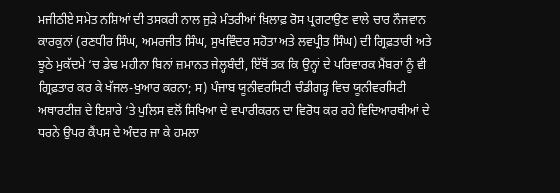ਮਜੀਠੀਏ ਸਮੇਤ ਨਸ਼ਿਆਂ ਦੀ ਤਸਕਰੀ ਨਾਲ ਜੁੜੇ ਮੰਤਰੀਆਂ ਖ਼ਿਲਾਫ਼ ਰੋਸ ਪ੍ਰਗਟਾਉਣ ਵਾਲੇ ਚਾਰ ਨੌਜਵਾਨ ਕਾਰਕੁਨਾਂ (ਰਣਧੀਰ ਸਿੰਘ, ਅਮਰਜੀਤ ਸਿੰਘ, ਸੁਖਵਿੰਦਰ ਸਹੋਤਾ ਅਤੇ ਲਵਪ੍ਰੀਤ ਸਿੰਘ) ਦੀ ਗ੍ਰਿਫ਼ਤਾਰੀ ਅਤੇ ਝੂਠੇ ਮੁਕੱਦਮੇ ‘ਚ ਡੇਢ ਮਹੀਨਾ ਬਿਨਾਂ ਜ਼ਮਾਨਤ ਜੇਲ੍ਹਬੰਦੀ, ਇੱਥੋਂ ਤਕ ਕਿ ਉਨ੍ਹਾਂ ਦੇ ਪਰਿਵਾਰਕ ਮੈਂਬਰਾਂ ਨੂੰ ਵੀ ਗ੍ਰਿਫ਼ਤਾਰ ਕਰ ਕੇ ਖੱਜਲ-ਖੁਆਰ ਕਰਨਾ; ਸ) ਪੰਜਾਬ ਯੂਨੀਵਰਸਿਟੀ ਚੰਡੀਗੜ੍ਹ ਵਿਚ ਯੂਨੀਵਰਸਿਟੀ ਅਥਾਰਟੀਜ਼ ਦੇ ਇਸ਼ਾਰੇ ‘ਤੇ ਪੁਲਿਸ ਵਲੋਂ ਸਿਖਿਆ ਦੇ ਵਪਾਰੀਕਰਨ ਦਾ ਵਿਰੋਧ ਕਰ ਰਹੇ ਵਿਦਿਆਰਥੀਆਂ ਦੇ ਧਰਨੇ ਉਪਰ ਕੈਂਪਸ ਦੇ ਅੰਦਰ ਜਾ ਕੇ ਹਮਲਾ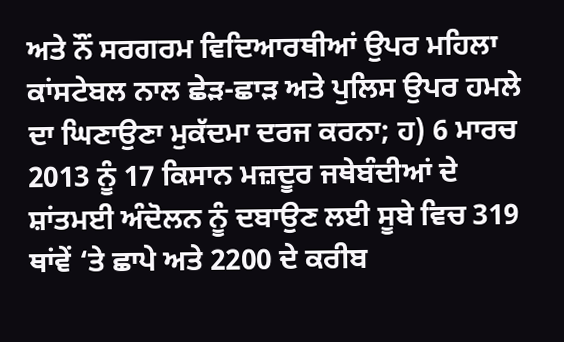ਅਤੇ ਨੌਂ ਸਰਗਰਮ ਵਿਦਿਆਰਥੀਆਂ ਉਪਰ ਮਹਿਲਾ ਕਾਂਸਟੇਬਲ ਨਾਲ ਛੇੜ-ਛਾੜ ਅਤੇ ਪੁਲਿਸ ਉਪਰ ਹਮਲੇ ਦਾ ਘਿਣਾਉਣਾ ਮੁਕੱਦਮਾ ਦਰਜ ਕਰਨਾ; ਹ) 6 ਮਾਰਚ 2013 ਨੂੰ 17 ਕਿਸਾਨ ਮਜ਼ਦੂਰ ਜਥੇਬੰਦੀਆਂ ਦੇ ਸ਼ਾਂਤਮਈ ਅੰਦੋਲਨ ਨੂੰ ਦਬਾਉਣ ਲਈ ਸੂਬੇ ਵਿਚ 319 ਥਾਂਵੇਂ ‘ਤੇ ਛਾਪੇ ਅਤੇ 2200 ਦੇ ਕਰੀਬ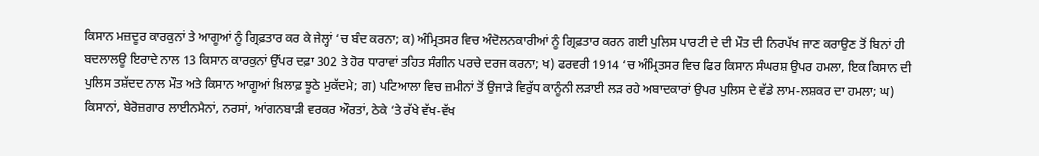ਕਿਸਾਨ ਮਜ਼ਦੂਰ ਕਾਰਕੁਨਾਂ ਤੇ ਆਗੂਆਂ ਨੂੰ ਗ੍ਰਿਫ਼ਤਾਰ ਕਰ ਕੇ ਜੇਲ੍ਹਾਂ ‘ਚ ਬੰਦ ਕਰਨਾ; ਕ) ਅੰਮ੍ਰਿਤਸਰ ਵਿਚ ਅੰਦੋਲਨਕਾਰੀਆਂ ਨੂੰ ਗ੍ਰਿਫ਼ਤਾਰ ਕਰਨ ਗਈ ਪੁਲਿਸ ਪਾਰਟੀ ਦੇ ਦੀ ਮੌਤ ਦੀ ਨਿਰਪੱਖ ਜਾਣ ਕਰਾਉਣ ਤੋਂ ਬਿਨਾਂ ਹੀ ਬਦਲਾਲਊ ਇਰਾਦੇ ਨਾਲ 13 ਕਿਸਾਨ ਕਾਰਕੁਨਾਂ ਉੱਪਰ ਦਫ਼ਾ 302 ਤੇ ਹੋਰ ਧਾਰਾਵਾਂ ਤਹਿਤ ਸੰਗੀਨ ਪਰਚੇ ਦਰਜ ਕਰਨਾ; ਖ) ਫਰਵਰੀ 1914 ‘ਚ ਅੰਮ੍ਰਿਤਸਰ ਵਿਚ ਫਿਰ ਕਿਸਾਨ ਸੰਘਰਸ਼ ਉਪਰ ਹਮਲਾ, ਇਕ ਕਿਸਾਨ ਦੀ ਪੁਲਿਸ ਤਸ਼ੱਦਦ ਨਾਲ ਮੌਤ ਅਤੇ ਕਿਸਾਨ ਆਗੂਆਂ ਖ਼ਿਲਾਫ਼ ਝੂਠੇ ਮੁਕੱਦਮੇ; ਗ) ਪਟਿਆਲਾ ਵਿਚ ਜ਼ਮੀਨਾਂ ਤੋਂ ਉਜਾੜੇ ਵਿਰੁੱਧ ਕਾਨੂੰਨੀ ਲੜਾਈ ਲੜ ਰਹੇ ਅਬਾਦਕਾਰਾਂ ਉਪਰ ਪੁਲਿਸ ਦੇ ਵੱਡੇ ਲਾਮ-ਲਸ਼ਕਰ ਦਾ ਹਮਲਾ; ਘ) ਕਿਸਾਨਾਂ, ਬੇਰੋਜ਼ਗਾਰ ਲਾਈਨਮੈਨਾਂ, ਨਰਸਾਂ, ਆਂਗਨਬਾੜੀ ਵਰਕਰ ਔਰਤਾਂ, ਠੇਕੇ ‘ਤੇ ਰੱਖੇ ਵੱਖ-ਵੱਖ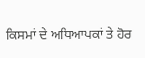ਕਿਸਮਾਂ ਦੇ ਅਧਿਆਪਕਾਂ ਤੇ ਹੋਰ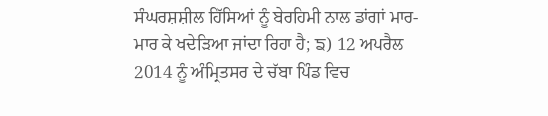ਸੰਘਰਸ਼ਸ਼ੀਲ ਹਿੱਸਿਆਂ ਨੂੰ ਬੇਰਹਿਮੀ ਨਾਲ ਡਾਂਗਾਂ ਮਾਰ-ਮਾਰ ਕੇ ਖਦੇੜਿਆ ਜਾਂਦਾ ਰਿਹਾ ਹੈ; ਙ) 12 ਅਪਰੈਲ 2014 ਨੂੰ ਅੰਮ੍ਰਿਤਸਰ ਦੇ ਚੱਬਾ ਪਿੰਡ ਵਿਚ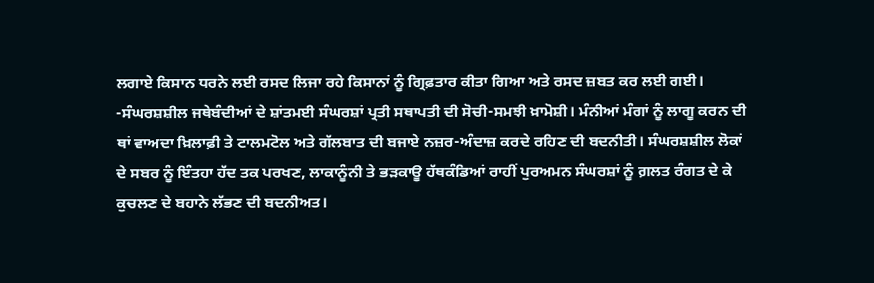ਲਗਾਏ ਕਿਸਾਨ ਧਰਨੇ ਲਈ ਰਸਦ ਲਿਜਾ ਰਹੇ ਕਿਸਾਨਾਂ ਨੂੰ ਗ੍ਰਿਫ਼ਤਾਰ ਕੀਤਾ ਗਿਆ ਅਤੇ ਰਸਦ ਜ਼ਬਤ ਕਰ ਲਈ ਗਈ।
-ਸੰਘਰਸ਼ਸ਼ੀਲ ਜਥੇਬੰਦੀਆਂ ਦੇ ਸ਼ਾਂਤਮਈ ਸੰਘਰਸ਼ਾਂ ਪ੍ਰਤੀ ਸਥਾਪਤੀ ਦੀ ਸੋਚੀ-ਸਮਝੀ ਖ਼ਾਮੋਸ਼ੀ। ਮੰਨੀਆਂ ਮੰਗਾਂ ਨੂੰ ਲਾਗੂ ਕਰਨ ਦੀ ਥਾਂ ਵਾਅਦਾ ਖ਼ਿਲਾਫ਼ੀ ਤੇ ਟਾਲਮਟੋਲ ਅਤੇ ਗੱਲਬਾਤ ਦੀ ਬਜਾਏ ਨਜ਼ਰ-ਅੰਦਾਜ਼ ਕਰਦੇ ਰਹਿਣ ਦੀ ਬਦਨੀਤੀ। ਸੰਘਰਸ਼ਸ਼ੀਲ ਲੋਕਾਂ ਦੇ ਸਬਰ ਨੂੰ ਇੰਤਹਾ ਹੱਦ ਤਕ ਪਰਖਣ, ਲਾਕਾਨੂੰਨੀ ਤੇ ਭੜਕਾਊ ਹੱਥਕੰਡਿਆਂ ਰਾਹੀਂ ਪੁਰਅਮਨ ਸੰਘਰਸ਼ਾਂ ਨੂੰ ਗ਼ਲਤ ਰੰਗਤ ਦੇ ਕੇ ਕੁਚਲਣ ਦੇ ਬਹਾਨੇ ਲੱਭਣ ਦੀ ਬਦਨੀਅਤ।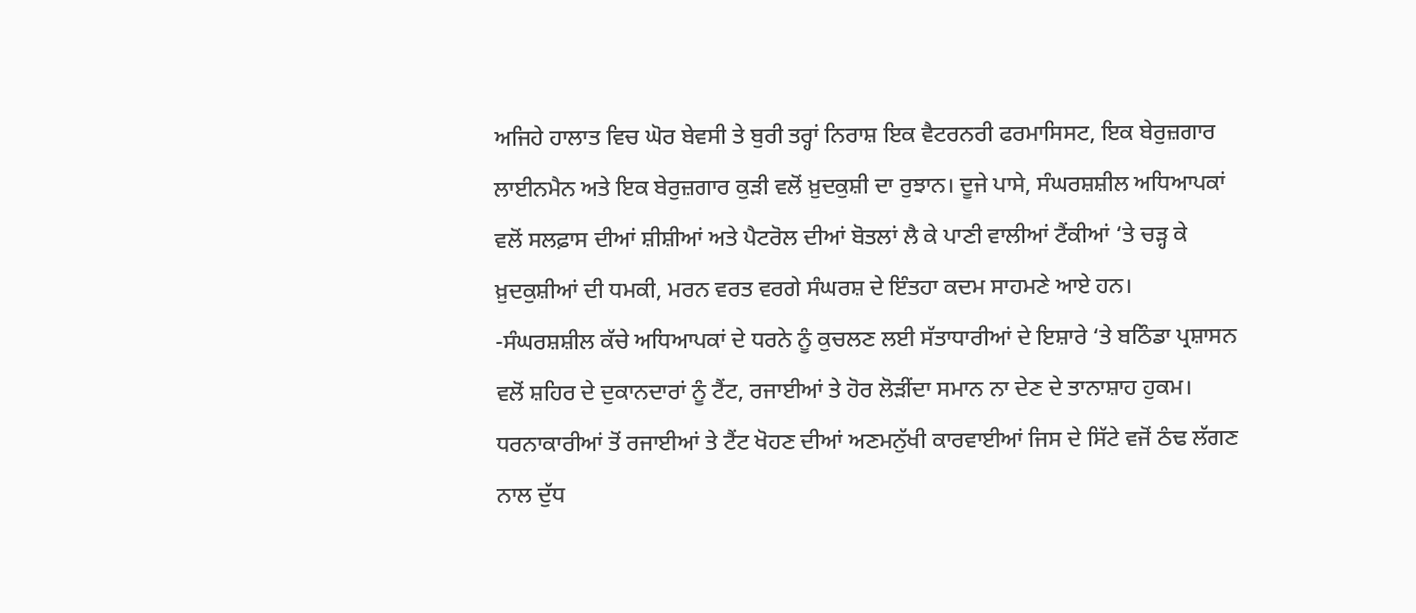ਅਜਿਹੇ ਹਾਲਾਤ ਵਿਚ ਘੋਰ ਬੇਵਸੀ ਤੇ ਬੁਰੀ ਤਰ੍ਹਾਂ ਨਿਰਾਸ਼ ਇਕ ਵੈਟਰਨਰੀ ਫਰਮਾਸਿਸਟ, ਇਕ ਬੇਰੁਜ਼ਗਾਰ ਲਾਈਨਮੈਨ ਅਤੇ ਇਕ ਬੇਰੁਜ਼ਗਾਰ ਕੁੜੀ ਵਲੋਂ ਖ਼ੁਦਕੁਸ਼ੀ ਦਾ ਰੁਝਾਨ। ਦੂਜੇ ਪਾਸੇ, ਸੰਘਰਸ਼ਸ਼ੀਲ ਅਧਿਆਪਕਾਂ ਵਲੋਂ ਸਲਫ਼ਾਸ ਦੀਆਂ ਸ਼ੀਸ਼ੀਆਂ ਅਤੇ ਪੈਟਰੋਲ ਦੀਆਂ ਬੋਤਲਾਂ ਲੈ ਕੇ ਪਾਣੀ ਵਾਲੀਆਂ ਟੈਂਕੀਆਂ ‘ਤੇ ਚੜ੍ਹ ਕੇ ਖ਼ੁਦਕੁਸ਼ੀਆਂ ਦੀ ਧਮਕੀ, ਮਰਨ ਵਰਤ ਵਰਗੇ ਸੰਘਰਸ਼ ਦੇ ਇੰਤਹਾ ਕਦਮ ਸਾਹਮਣੇ ਆਏ ਹਨ।
-ਸੰਘਰਸ਼ਸ਼ੀਲ ਕੱਚੇ ਅਧਿਆਪਕਾਂ ਦੇ ਧਰਨੇ ਨੂੰ ਕੁਚਲਣ ਲਈ ਸੱਤਾਧਾਰੀਆਂ ਦੇ ਇਸ਼ਾਰੇ ‘ਤੇ ਬਠਿੰਡਾ ਪ੍ਰਸ਼ਾਸਨ ਵਲੋਂ ਸ਼ਹਿਰ ਦੇ ਦੁਕਾਨਦਾਰਾਂ ਨੂੰ ਟੈਂਟ, ਰਜਾਈਆਂ ਤੇ ਹੋਰ ਲੋੜੀਂਦਾ ਸਮਾਨ ਨਾ ਦੇਣ ਦੇ ਤਾਨਾਸ਼ਾਹ ਹੁਕਮ। ਧਰਨਾਕਾਰੀਆਂ ਤੋਂ ਰਜਾਈਆਂ ਤੇ ਟੈਂਟ ਖੋਹਣ ਦੀਆਂ ਅਣਮਨੁੱਖੀ ਕਾਰਵਾਈਆਂ ਜਿਸ ਦੇ ਸਿੱਟੇ ਵਜੋਂ ਠੰਢ ਲੱਗਣ ਨਾਲ ਦੁੱਧ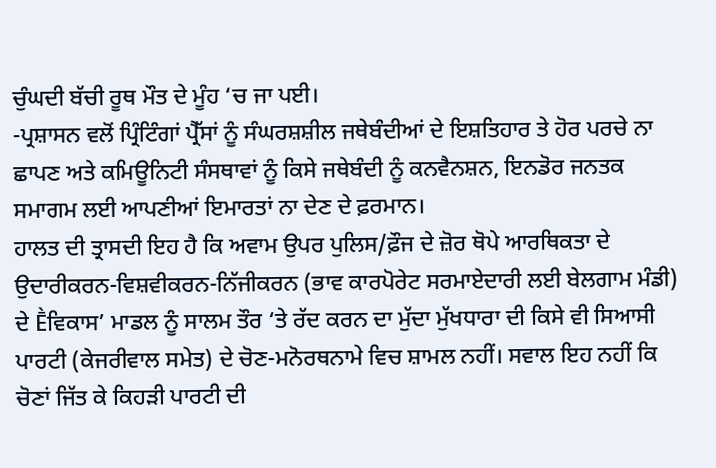ਚੁੰਘਦੀ ਬੱਚੀ ਰੂਥ ਮੌਤ ਦੇ ਮੂੰਹ ‘ਚ ਜਾ ਪਈ।
-ਪ੍ਰਸ਼ਾਸਨ ਵਲੋਂ ਪ੍ਰਿੰਟਿੰਗਾਂ ਪ੍ਰੈੱਸਾਂ ਨੂੰ ਸੰਘਰਸ਼ਸ਼ੀਲ ਜਥੇਬੰਦੀਆਂ ਦੇ ਇਸ਼ਤਿਹਾਰ ਤੇ ਹੋਰ ਪਰਚੇ ਨਾ ਛਾਪਣ ਅਤੇ ਕਮਿਊਨਿਟੀ ਸੰਸਥਾਵਾਂ ਨੂੰ ਕਿਸੇ ਜਥੇਬੰਦੀ ਨੂੰ ਕਨਵੈਨਸ਼ਨ, ਇਨਡੋਰ ਜਨਤਕ ਸਮਾਗਮ ਲਈ ਆਪਣੀਆਂ ਇਮਾਰਤਾਂ ਨਾ ਦੇਣ ਦੇ ਫ਼ਰਮਾਨ।
ਹਾਲਤ ਦੀ ਤ੍ਰਾਸਦੀ ਇਹ ਹੈ ਕਿ ਅਵਾਮ ਉਪਰ ਪੁਲਿਸ/ਫ਼ੌਜ ਦੇ ਜ਼ੋਰ ਥੋਪੇ ਆਰਥਿਕਤਾ ਦੇ ਉਦਾਰੀਕਰਨ-ਵਿਸ਼ਵੀਕਰਨ-ਨਿੱਜੀਕਰਨ (ਭਾਵ ਕਾਰਪੋਰੇਟ ਸਰਮਾਏਦਾਰੀ ਲਈ ਬੇਲਗਾਮ ਮੰਡੀ) ਦੇ Ḕਵਿਕਾਸ’ ਮਾਡਲ ਨੂੰ ਸਾਲਮ ਤੌਰ ‘ਤੇ ਰੱਦ ਕਰਨ ਦਾ ਮੁੱਦਾ ਮੁੱਖਧਾਰਾ ਦੀ ਕਿਸੇ ਵੀ ਸਿਆਸੀ ਪਾਰਟੀ (ਕੇਜਰੀਵਾਲ ਸਮੇਤ) ਦੇ ਚੋਣ-ਮਨੋਰਥਨਾਮੇ ਵਿਚ ਸ਼ਾਮਲ ਨਹੀਂ। ਸਵਾਲ ਇਹ ਨਹੀਂ ਕਿ ਚੋਣਾਂ ਜਿੱਤ ਕੇ ਕਿਹੜੀ ਪਾਰਟੀ ਦੀ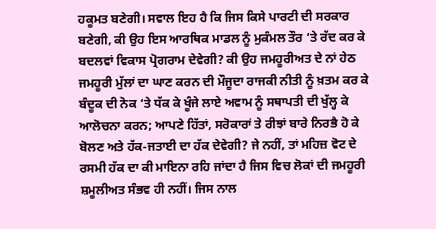ਹਕੂਮਤ ਬਣੇਗੀ। ਸਵਾਲ ਇਹ ਹੈ ਕਿ ਜਿਸ ਕਿਸੇ ਪਾਰਟੀ ਦੀ ਸਰਕਾਰ ਬਣੇਗੀ, ਕੀ ਉਹ ਇਸ ਆਰਥਿਕ ਮਾਡਲ ਨੂੰ ਮੁਕੰਮਲ ਤੌਰ ‘ਤੇ ਰੱਦ ਕਰ ਕੇ ਬਦਲਵਾਂ ਵਿਕਾਸ ਪ੍ਰੋਗਰਾਮ ਦੇਵੇਗੀ? ਕੀ ਉਹ ਜਮਹੂਰੀਅਤ ਦੇ ਨਾਂ ਹੇਠ ਜਮਹੂਰੀ ਮੁੱਲਾਂ ਦਾ ਘਾਣ ਕਰਨ ਦੀ ਮੌਜੂਦਾ ਰਾਜਕੀ ਨੀਤੀ ਨੂੰ ਖ਼ਤਮ ਕਰ ਕੇ ਬੰਦੂਕ ਦੀ ਨੋਕ ‘ਤੇ ਧੱਕ ਕੇ ਖੂੰਜੇ ਲਾਏ ਅਵਾਮ ਨੂੰ ਸਥਾਪਤੀ ਦੀ ਖੁੱਲ੍ਹ ਕੇ ਆਲੋਚਨਾ ਕਰਨ; ਆਪਣੇ ਹਿੱਤਾਂ, ਸਰੋਕਾਰਾਂ ਤੇ ਰੀਝਾਂ ਬਾਰੇ ਨਿਰਭੈ ਹੋ ਕੇ ਬੋਲਣ ਅਤੇ ਹੱਕ-ਜਤਾਈ ਦਾ ਹੱਕ ਦੇਵੇਗੀ? ਜੇ ਨਹੀਂ, ਤਾਂ ਮਹਿਜ਼ ਵੋਟ ਦੇ ਰਸਮੀ ਹੱਕ ਦਾ ਕੀ ਮਾਇਨਾ ਰਹਿ ਜਾਂਦਾ ਹੈ ਜਿਸ ਵਿਚ ਲੋਕਾਂ ਦੀ ਜਮਹੂਰੀ ਸ਼ਮੂਲੀਅਤ ਸੰਭਵ ਹੀ ਨਹੀਂ। ਜਿਸ ਨਾਲ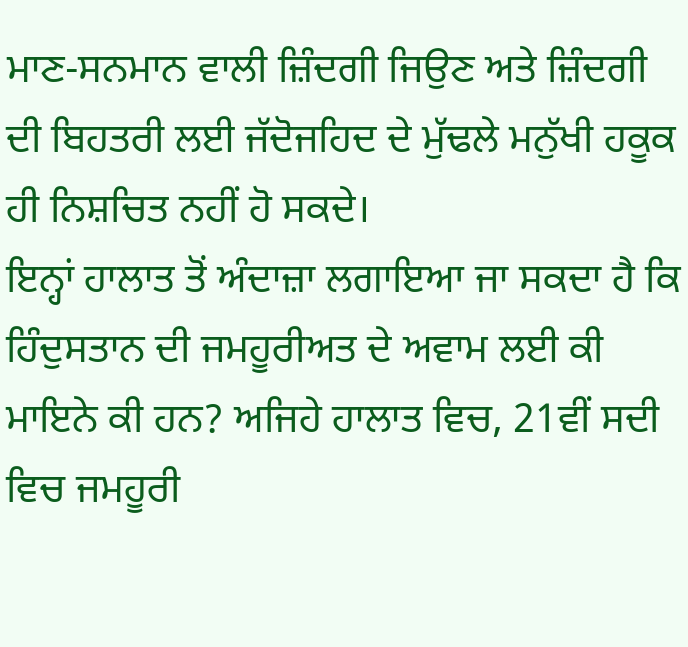ਮਾਣ-ਸਨਮਾਨ ਵਾਲੀ ਜ਼ਿੰਦਗੀ ਜਿਉਣ ਅਤੇ ਜ਼ਿੰਦਗੀ ਦੀ ਬਿਹਤਰੀ ਲਈ ਜੱਦੋਜਹਿਦ ਦੇ ਮੁੱਢਲੇ ਮਨੁੱਖੀ ਹਕੂਕ ਹੀ ਨਿਸ਼ਚਿਤ ਨਹੀਂ ਹੋ ਸਕਦੇ।
ਇਨ੍ਹਾਂ ਹਾਲਾਤ ਤੋਂ ਅੰਦਾਜ਼ਾ ਲਗਾਇਆ ਜਾ ਸਕਦਾ ਹੈ ਕਿ ਹਿੰਦੁਸਤਾਨ ਦੀ ਜਮਹੂਰੀਅਤ ਦੇ ਅਵਾਮ ਲਈ ਕੀ ਮਾਇਨੇ ਕੀ ਹਨ? ਅਜਿਹੇ ਹਾਲਾਤ ਵਿਚ, 21ਵੀਂ ਸਦੀ ਵਿਚ ਜਮਹੂਰੀ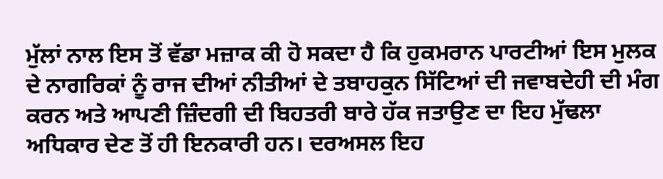ਮੁੱਲਾਂ ਨਾਲ ਇਸ ਤੋਂ ਵੱਡਾ ਮਜ਼ਾਕ ਕੀ ਹੋ ਸਕਦਾ ਹੈ ਕਿ ਹੁਕਮਰਾਨ ਪਾਰਟੀਆਂ ਇਸ ਮੁਲਕ ਦੇ ਨਾਗਰਿਕਾਂ ਨੂੰ ਰਾਜ ਦੀਆਂ ਨੀਤੀਆਂ ਦੇ ਤਬਾਹਕੁਨ ਸਿੱਟਿਆਂ ਦੀ ਜਵਾਬਦੇਹੀ ਦੀ ਮੰਗ ਕਰਨ ਅਤੇ ਆਪਣੀ ਜ਼ਿੰਦਗੀ ਦੀ ਬਿਹਤਰੀ ਬਾਰੇ ਹੱਕ ਜਤਾਉਣ ਦਾ ਇਹ ਮੁੱਢਲਾ ਅਧਿਕਾਰ ਦੇਣ ਤੋਂ ਹੀ ਇਨਕਾਰੀ ਹਨ। ਦਰਅਸਲ ਇਹ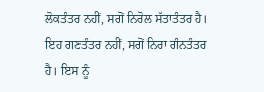ਲੋਕਤੰਤਰ ਨਹੀਂ, ਸਗੋਂ ਨਿਰੋਲ ਸੱਤਾਤੰਤਰ ਹੈ। ਇਹ ਗਣਤੰਤਰ ਨਹੀਂ, ਸਗੋਂ ਨਿਰਾ ਗੰਨਤੰਤਰ ਹੈ। ਇਸ ਨੂੰ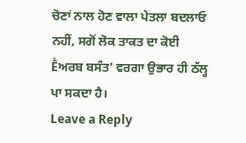ਚੋਣਾਂ ਨਾਲ ਹੋਣ ਵਾਲਾ ਪੇਤਲਾ ਬਦਲਾਓ ਨਹੀਂ, ਸਗੋਂ ਲੋਕ ਤਾਕਤ ਦਾ ਕੋਈ Ḕਅਰਬ ਬਸੰਤ’ ਵਰਗਾ ਉਭਾਰ ਹੀ ਠੱਲ੍ਹ ਪਾ ਸਕਦਾ ਹੈ।
Leave a Reply